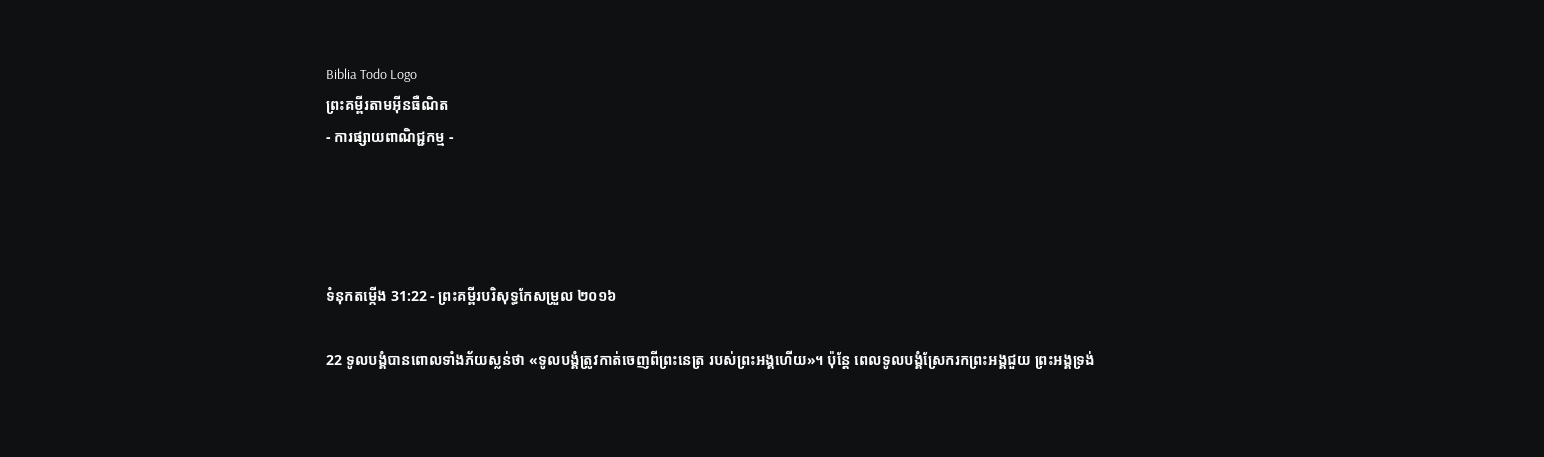Biblia Todo Logo
ព្រះគម្ពីរតាមអ៊ីនធឺណិត
- ការផ្សាយពាណិជ្ជកម្ម -




ទំនុកតម្កើង 31:22 - ព្រះគម្ពីរបរិសុទ្ធកែសម្រួល ២០១៦

22 ទូល‌បង្គំបានពោលទាំងភ័យស្លន់ថា «ទូល‌បង្គំត្រូវកាត់ចេញពីព្រះ‌នេត្រ របស់ព្រះ‌អង្គហើយ»។ ប៉ុន្តែ ពេលទូល‌បង្គំស្រែករកព្រះ‌អង្គជួយ ព្រះ‌អង្គទ្រង់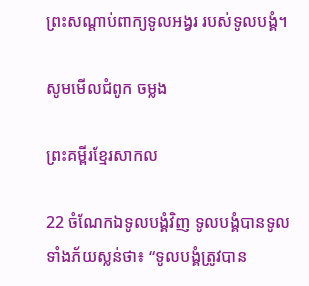ព្រះ‌សណ្ដាប់ពាក្យទូល‌អង្វរ របស់ទូល‌បង្គំ។

សូមមើលជំពូក ចម្លង

ព្រះគម្ពីរខ្មែរសាកល

22 ចំណែកឯទូលបង្គំវិញ ទូលបង្គំបានទូលទាំងភ័យស្លន់ថា៖ “ទូលបង្គំត្រូវបាន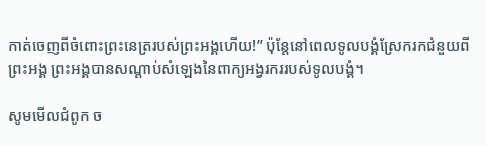កាត់ចេញពីចំពោះព្រះនេត្ររបស់ព្រះអង្គហើយ!” ប៉ុន្តែនៅពេលទូលបង្គំស្រែករកជំនួយពីព្រះអង្គ ព្រះអង្គបានសណ្ដាប់សំឡេងនៃពាក្យអង្វរកររបស់ទូលបង្គំ។

សូមមើលជំពូក ច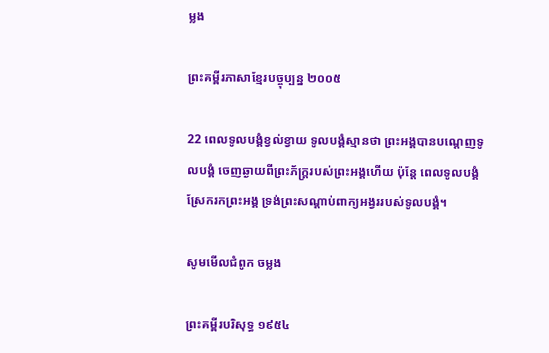ម្លង

ព្រះគម្ពីរភាសាខ្មែរបច្ចុប្បន្ន ២០០៥

22 ពេលទូលបង្គំខ្វល់ខ្វាយ ទូលបង្គំស្មានថា ព្រះអង្គបានបណ្តេញទូលបង្គំ ចេញឆ្ងាយពីព្រះ‌ភ័ក្ត្ររបស់ព្រះអង្គហើយ ប៉ុន្តែ ពេលទូលបង្គំស្រែករកព្រះអង្គ ទ្រង់ព្រះ‌សណ្ដាប់ពាក្យអង្វររបស់ទូលបង្គំ។

សូមមើលជំពូក ចម្លង

ព្រះគម្ពីរបរិសុទ្ធ ១៩៥៤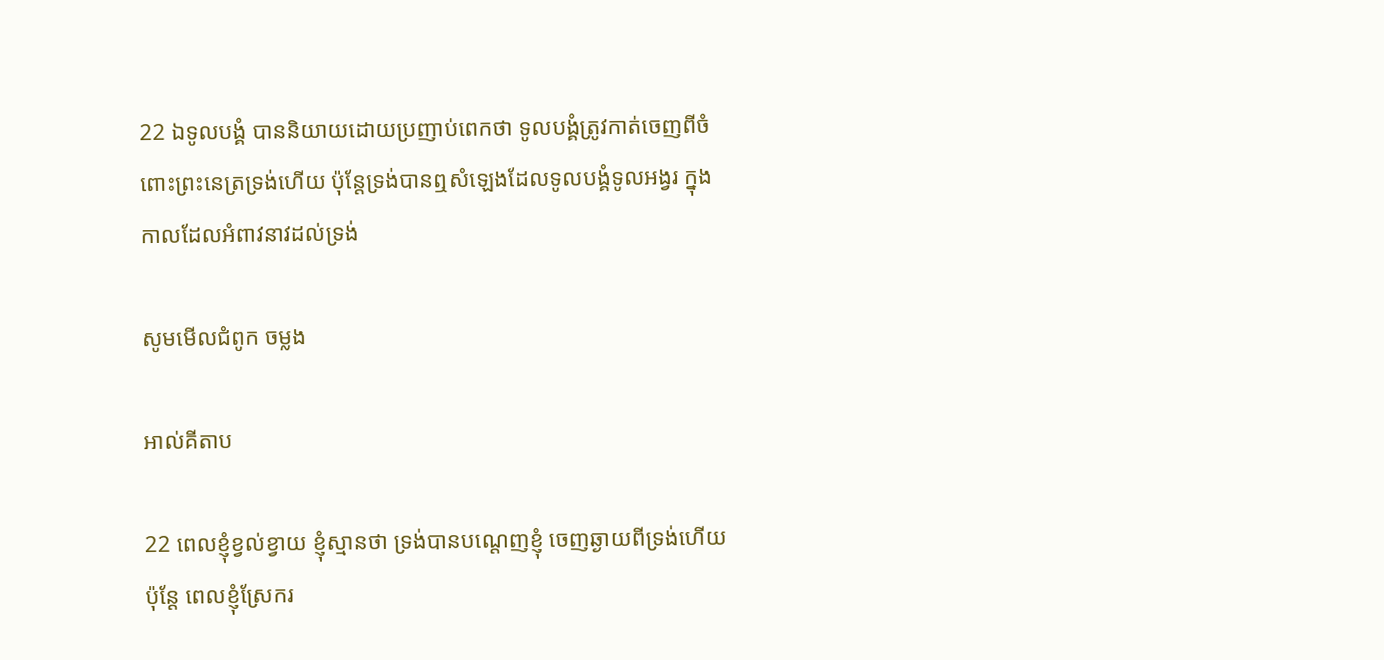22 ឯទូលបង្គំ បាននិយាយដោយប្រញាប់ពេកថា ទូលបង្គំត្រូវកាត់ចេញពីចំពោះព្រះ‌នេត្រទ្រង់ហើយ ប៉ុន្តែទ្រង់បានឮសំឡេងដែលទូលបង្គំទូល‌អង្វរ ក្នុងកាលដែលអំពាវ‌នាវដល់ទ្រង់

សូមមើលជំពូក ចម្លង

អាល់គីតាប

22 ពេលខ្ញុំខ្វល់ខ្វាយ ខ្ញុំស្មានថា ទ្រង់បានបណ្តេញខ្ញុំ ចេញឆ្ងាយពីទ្រង់ហើយ ប៉ុន្តែ ពេលខ្ញុំស្រែករ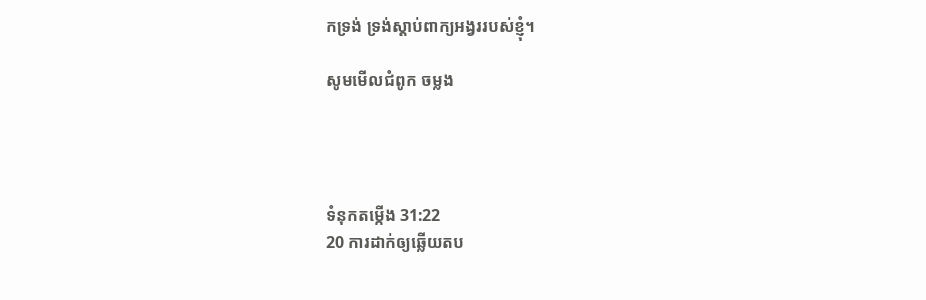កទ្រង់ ទ្រង់ស្តាប់ពាក្យអង្វររបស់ខ្ញុំ។

សូមមើលជំពូក ចម្លង




ទំនុកតម្កើង 31:22
20 ការដាក់ឲ្យឆ្លើយតប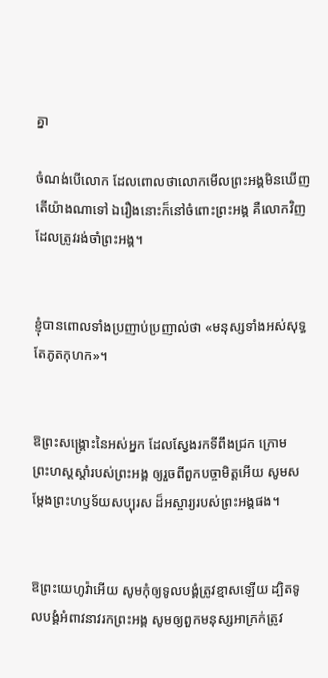គ្នា

ចំណង់បើលោក ដែលពោលថាលោកមើលព្រះ‌អង្គមិនឃើញ តើយ៉ាងណាទៅ ឯរឿង‌នោះក៏នៅចំពោះព្រះ‌អង្គ គឺលោកវិញដែលត្រូវរង់‌ចាំព្រះ‌អង្គ។


ខ្ញុំបានពោលទាំងប្រញាប់ប្រញាល់ថា «មនុស្សទាំងអស់សុទ្ធតែភូតកុហក»។


ឱព្រះ‌សង្គ្រោះនៃអស់អ្នក ដែលស្វែងរកទីពឹងជ្រក ក្រោមព្រះ‌ហស្តស្តាំរបស់ព្រះ‌អង្គ ឲ្យរួចពីពួកបច្ចា‌មិត្តអើយ សូមសម្ដែងព្រះ‌ហឫ‌ទ័យសប្បុរស ដ៏អស្ចារ្យរបស់ព្រះ‌អង្គផង។


ឱព្រះ‌យេហូវ៉ាអើយ សូមកុំឲ្យទូល‌បង្គំត្រូវខ្មាសឡើយ ដ្បិតទូល‌បង្គំអំពាវ‌នាវរកព្រះ‌អង្គ សូមឲ្យពួកមនុស្សអាក្រក់ត្រូវ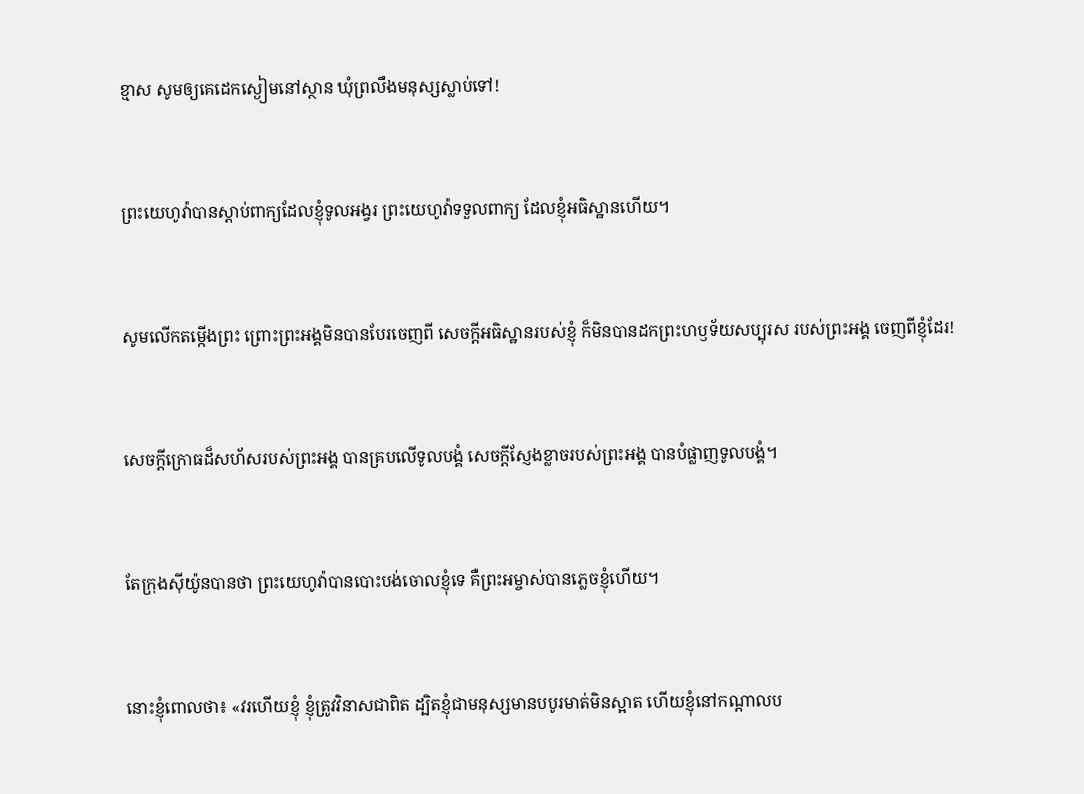ខ្មាស សូមឲ្យគេដេកស្ងៀមនៅស្ថាន ឃុំព្រលឹងមនុស្សស្លាប់ទៅ!


ព្រះ‌យេហូវ៉ាបានស្តាប់ពាក្យដែលខ្ញុំទូល‌អង្វរ ព្រះ‌យេហូវ៉ាទទួលពាក្យ ដែលខ្ញុំអធិស្ឋានហើយ។


សូមលើកតម្កើងព្រះ ព្រោះព្រះ‌អង្គមិនបានបែរចេញពី សេចក្ដីអធិស្ឋានរបស់ខ្ញុំ ក៏មិនបានដកព្រះ‌ហឫ‌ទ័យសប្បុរស របស់ព្រះ‌អង្គ ចេញពីខ្ញុំដែរ!


សេចក្ដីក្រោធដ៏សហ័សរបស់ព្រះ‌អង្គ បានគ្របលើទូល‌បង្គំ សេចក្ដីស្ញែងខ្លាចរបស់ព្រះ‌អង្គ បានបំផ្លាញទូល‌បង្គំ។


តែក្រុងស៊ីយ៉ូនបានថា ព្រះ‌យេហូវ៉ាបានបោះ‌បង់ចោលខ្ញុំទេ គឺព្រះ‌អម្ចាស់បានភ្លេចខ្ញុំហើយ។


នោះខ្ញុំពោលថា៖ «វរហើយខ្ញុំ ខ្ញុំត្រូវវិនាសជាពិត ដ្បិតខ្ញុំជាមនុស្សមានបបូរមាត់មិនស្អាត ហើយខ្ញុំនៅកណ្ដាលប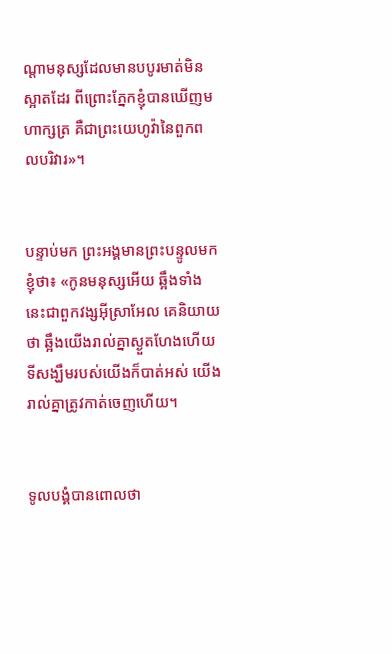ណ្ដាមនុស្សដែលមានបបូរមាត់មិនស្អាតដែរ ពីព្រោះភ្នែកខ្ញុំបានឃើញមហា‌ក្សត្រ គឺជាព្រះ‌យេហូវ៉ានៃពួកពល‌បរិវារ»។


បន្ទាប់មក ព្រះ‌អង្គមានព្រះ‌បន្ទូលមកខ្ញុំថា៖ «កូនមនុស្សអើយ ឆ្អឹងទាំងនេះជាពួកវង្សអ៊ីស្រា‌អែល គេនិយាយថា ឆ្អឹងយើងរាល់គ្នាស្ងួត‌ហែងហើយ ទីសង្ឃឹមរបស់យើងក៏បាត់អស់ យើងរាល់គ្នាត្រូវកាត់ចេញហើយ។


ទូល‌បង្គំបានពោលថា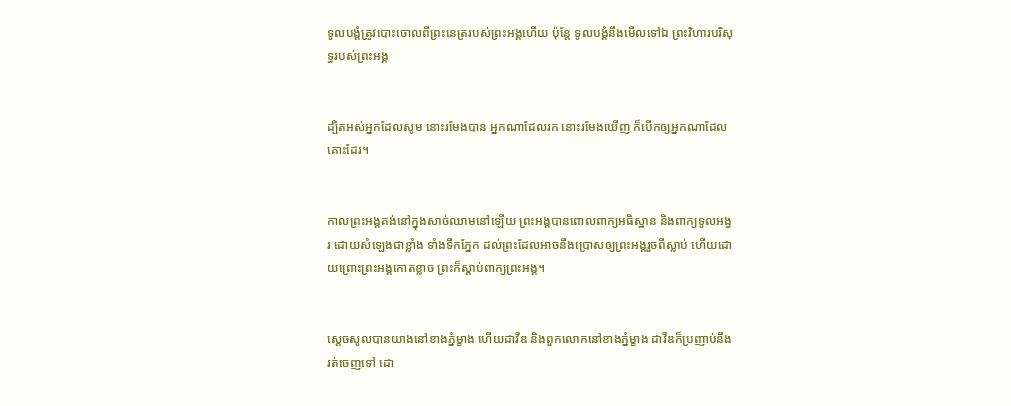ទូល‌បង្គំត្រូវបោះចោលពីព្រះ‌នេត្ររបស់ព្រះ‌អង្គហើយ ប៉ុន្តែ ទូល‌បង្គំនឹងមើលទៅឯ ព្រះ‌វិហារបរិសុទ្ធរបស់ព្រះ‌អង្គ


ដ្បិតអស់អ្នកដែលសូម នោះរមែងបាន អ្នកណាដែលរក នោះរមែងឃើញ ក៏បើកឲ្យអ្នកណាដែលគោះដែរ។


កាលព្រះ‌អង្គគង់នៅក្នុងសាច់ឈាមនៅឡើយ ព្រះ‌អង្គបានពោលពាក្យអធិស្ឋាន និងពាក្យទូលអង្វរ ដោយសំឡេងជាខ្លាំង ទាំងទឹកភ្នែក ដល់ព្រះដែលអាចនឹងប្រោសឲ្យព្រះ‌អង្គរួចពីស្លាប់ ហើយដោយព្រោះព្រះ‌អង្គកោតខ្លាច ព្រះក៏ស្ដាប់ពាក្យព្រះ‌អង្គ។


ស្ដេចសូលបានយាងនៅខាងភ្នំម្ខាង ហើយដាវីឌ និងពួកលោកនៅខាងភ្នំម្ខាង ដាវីឌក៏ប្រញាប់នឹងរត់ចេញទៅ ដោ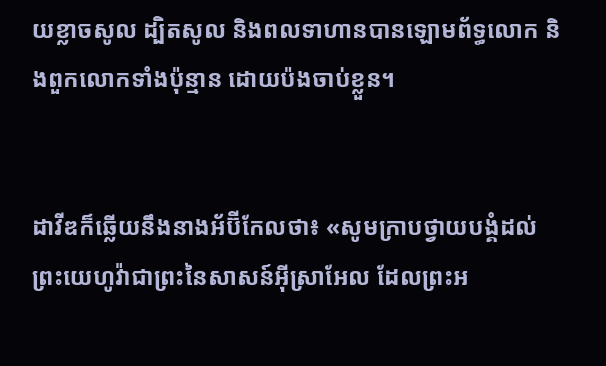យខ្លាចសូល ដ្បិតសូល និងពលទាហានបានឡោម‌ព័ទ្ធលោក និងពួកលោកទាំងប៉ុន្មាន ដោយប៉ងចាប់ខ្លួន។


ដាវីឌក៏ឆ្លើយនឹងនាងអ័ប៊ី‌កែលថា៖ «សូមក្រាបថ្វាយ‌បង្គំដល់ព្រះ‌យេហូវ៉ាជាព្រះនៃសាសន៍អ៊ីស្រា‌អែល ដែលព្រះ‌អ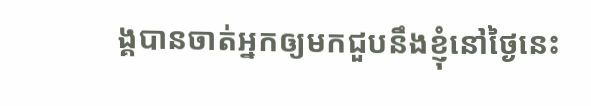ង្គបានចាត់អ្នកឲ្យមកជួបនឹងខ្ញុំនៅថ្ងៃនេះ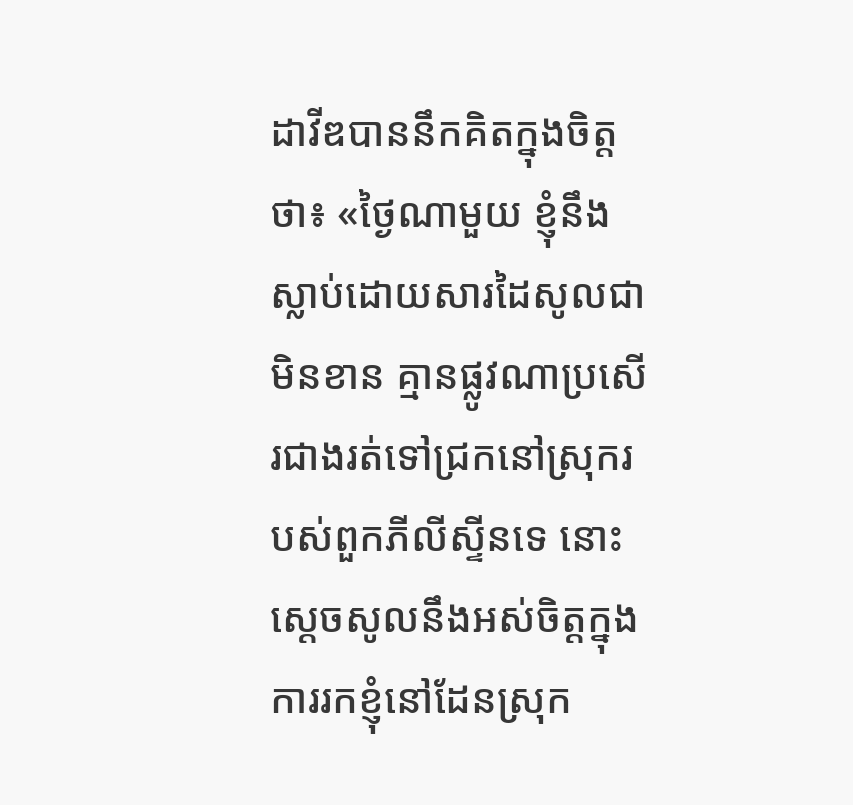ដាវីឌបាននឹកគិតក្នុងចិត្តថា៖ «ថ្ងៃណាមួយ ខ្ញុំនឹងស្លាប់ដោយ‌សារដៃសូលជាមិនខាន គ្មានផ្លូវណាប្រសើរជាងរត់ទៅជ្រកនៅស្រុករបស់ពួកភីលី‌ស្ទីនទេ នោះស្ដេចសូលនឹងអស់ចិត្តក្នុងការរកខ្ញុំនៅដែនស្រុក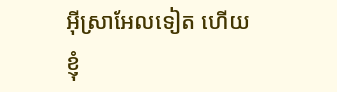អ៊ីស្រា‌អែលទៀត ហើយខ្ញុំ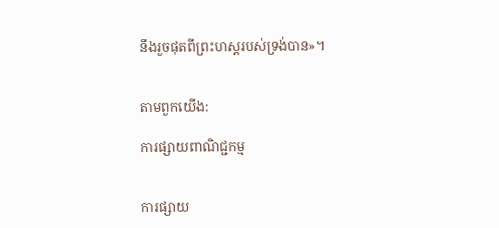នឹងរួចផុតពីព្រះ‌ហស្តរបស់ទ្រង់បាន»។


តាមពួកយើង:

ការផ្សាយពាណិជ្ជកម្ម


ការផ្សាយ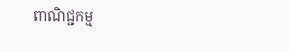ពាណិជ្ជកម្ម